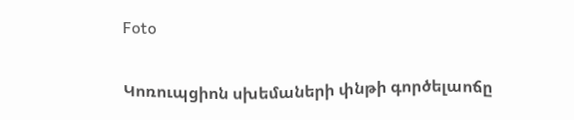Foto

Կոռուպցիոն սխեմաների փնթի գործելաոճը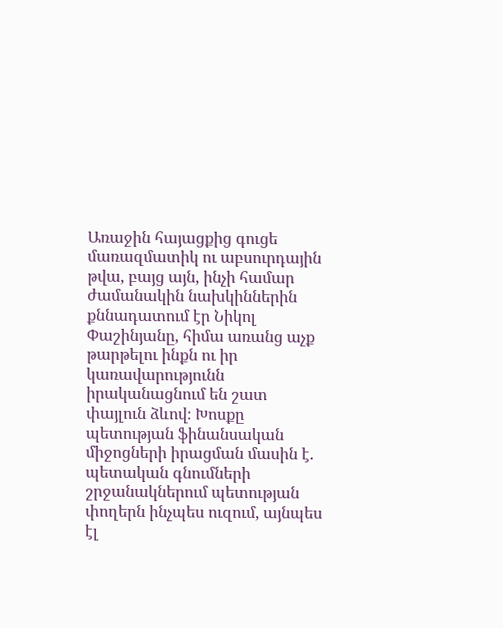Առաջին հայացքից գուցե մառազմատիկ ու աբսուրդային թվա, բայց այն, ինչի համար ժամանակին նախկիններին քննադատում էր Նիկոլ Փաշինյանը, հիմա առանց աչք թարթելու ինքն ու իր կառավարությունն իրականացնում են շատ փայլուն ձևով։ Խոսքը պետության ֆինանսական միջոցների իրացման մասին է. պետական գնումների շրջանակներում պետության փողերն ինչպես ուզում, այնպես էլ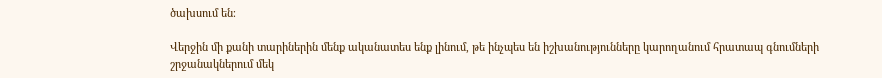ծախսում են։

Վերջին մի քանի տարիներին մենք ականատես ենք լինում, թե ինչպես են իշխանությունները կարողանում հրատապ գնումների շրջանակներում մեկ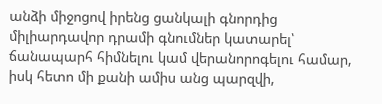անձի միջոցով իրենց ցանկալի գնորդից միլիարդավոր դրամի գնումներ կատարել՝ ճանապարհ հիմնելու կամ վերանորոգելու համար, իսկ հետո մի քանի ամիս անց պարզվի,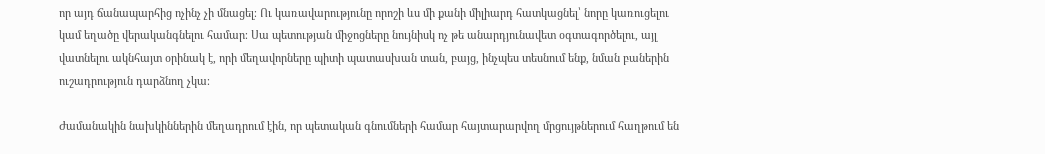որ այդ ճանապարհից ոչինչ չի մնացել։ Ու կառավարությունը որոշի ևս մի քանի միլիարդ հատկացնել՝ նորը կառուցելու կամ եղածը վերականգնելու համար։ Սա պետության միջոցները նույնիսկ ոչ թե անարդյունավետ օգտագործելու, այլ վատնելու ակնհայտ օրինակ է, որի մեղավորները պիտի պատասխան տան, բայց, ինչպես տեսնում ենք, նման բաներին ուշադրություն դարձնող չկա։

Ժամանակին նախկիններին մեղադրում էին, որ պետական գնումների համար հայտարարվող մրցույթներում հաղթում են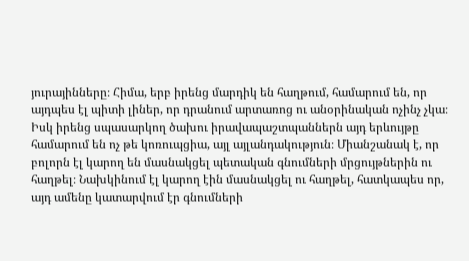յուրայինները։ Հիմա, երբ իրենց մարդիկ են հաղթում, համարում են, որ այդպես էլ պիտի լիներ, որ դրանում արտառոց ու անօրինական ոչինչ չկա։ Իսկ իրենց սպասարկող ծախու իրավապաշտպաններն այդ երևույթը համարում են ոչ թե կոռուպցիա, այլ այլանդակություն։ Միանշանակ է, որ բոլորն էլ կարող են մասնակցել պետական գնումների մրցույթներին ու հաղթել։ Նախկինում էլ կարող էին մասնակցել ու հաղթել, հատկապես որ, այդ ամենը կատարվում էր գնումների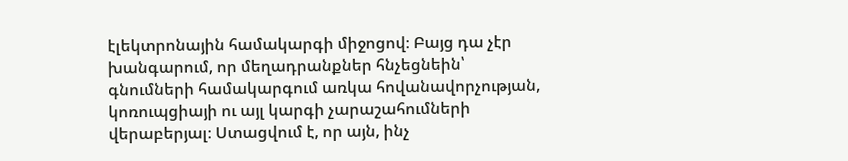էլեկտրոնային համակարգի միջոցով։ Բայց դա չէր խանգարում, որ մեղադրանքներ հնչեցնեին՝ գնումների համակարգում առկա հովանավորչության, կոռուպցիայի ու այլ կարգի չարաշահումների վերաբերյալ։ Ստացվում է, որ այն, ինչ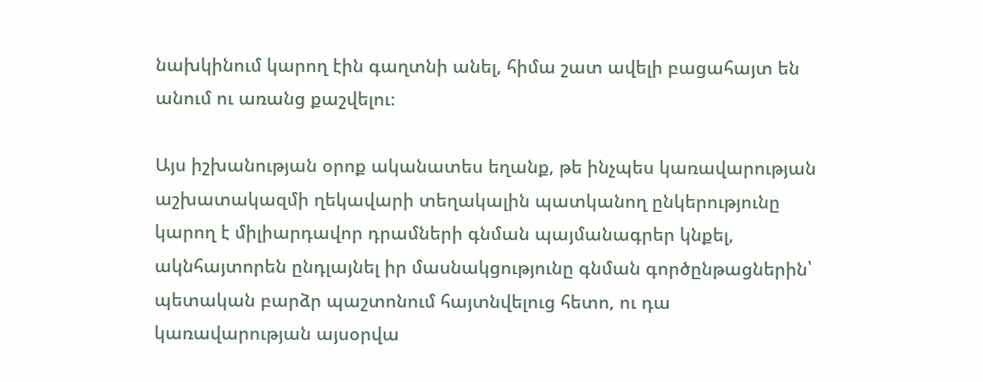նախկինում կարող էին գաղտնի անել, հիմա շատ ավելի բացահայտ են անում ու առանց քաշվելու։

Այս իշխանության օրոք ականատես եղանք, թե ինչպես կառավարության աշխատակազմի ղեկավարի տեղակալին պատկանող ընկերությունը կարող է միլիարդավոր դրամների գնման պայմանագրեր կնքել, ակնհայտորեն ընդլայնել իր մասնակցությունը գնման գործընթացներին՝ պետական բարձր պաշտոնում հայտնվելուց հետո, ու դա կառավարության այսօրվա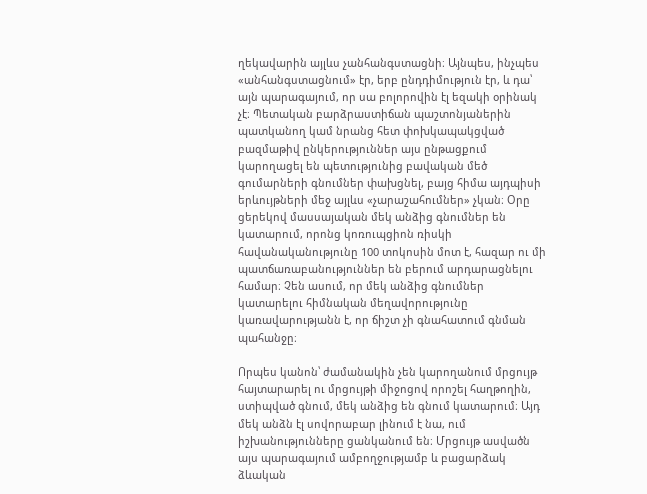ղեկավարին այլևս չանհանգստացնի։ Այնպես, ինչպես «անհանգստացնում» էր, երբ ընդդիմություն էր, և դա՝ այն պարագայում, որ սա բոլորովին էլ եզակի օրինակ չէ։ Պետական բարձրաստիճան պաշտոնյաներին պատկանող կամ նրանց հետ փոխկապակցված բազմաթիվ ընկերություններ այս ընթացքում կարողացել են պետությունից բավական մեծ գումարների գնումներ փախցնել, բայց հիմա այդպիսի երևույթների մեջ այլևս «չարաշահումներ» չկան։ Օրը ցերեկով մասսայական մեկ անձից գնումներ են կատարում, որոնց կոռուպցիոն ռիսկի հավանականությունը 100 տոկոսին մոտ է, հազար ու մի պատճառաբանություններ են բերում արդարացնելու համար։ Չեն ասում, որ մեկ անձից գնումներ կատարելու հիմնական մեղավորությունը կառավարությանն է, որ ճիշտ չի գնահատում գնման պահանջը։

Որպես կանոն՝ ժամանակին չեն կարողանում մրցույթ հայտարարել ու մրցույթի միջոցով որոշել հաղթողին, ստիպված գնում, մեկ անձից են գնում կատարում։ Այդ մեկ անձն էլ սովորաբար լինում է նա, ում իշխանությունները ցանկանում են։ Մրցույթ ասվածն այս պարագայում ամբողջությամբ և բացարձակ ձևական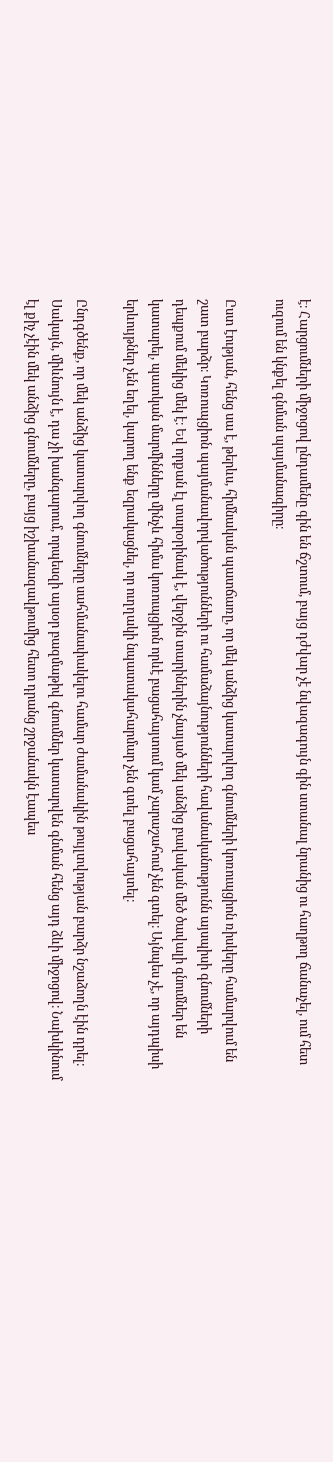է։ Հարցումների միջոցով ընդամենը գին են ճշտում, բայց դժվար չէ նվազագույն գին ստանալ նրանից ու հաղթող ճանաչել, ում հետ ուզում են կնքել գնման պայմանագիրը։

Ըստ էության, հենց սա է, թերևս, հիմնական պատճառը, որ մեկ անձից կատարվող գնումների կոռուպցիոն ռիսկերը համարվում են շատ բարձր։ Կոռուպցիոն պայմանավորվածությունների ու համաձայնությունների հավանականությունն այսպիսի գնումների դեպքում մեկից մեկ է։ Եվ որքան էլ տարօրինակ է, վերջին տարիներին չնայած մեկ անձից բավական մեծ ծավալի գնումներ են կատարել, պատկան մարմինները մինչև հիմա կոռուպցիոն որևէ բացահայտում կամ չարաշահում չեն գտել։ Այնպես չէ, որ այդպիսի երևույթներ չեն եղել, կարող ենք եզրակացնել, որ ուղղակի նպատակահարմար չեն գտել բացահայտել։

Ընդգծենք, որ մեկ անձից կատարվող գնումները սահմանափակելու համար ժամանակին թույլտվության բարձր նշաձողն էին դրել։ Սակայն, միևնույն է, դա չի խանգարում, որպեսզի այսօր բազմաթիվ գնումներ կատարվեն գնման հենց այդ ձևի միջոցով։ Նախկինում էլ քիչ չէին մեկ անձից գնումները, բայց իշխանազավթումից հետո դրանց շրջանակն էապես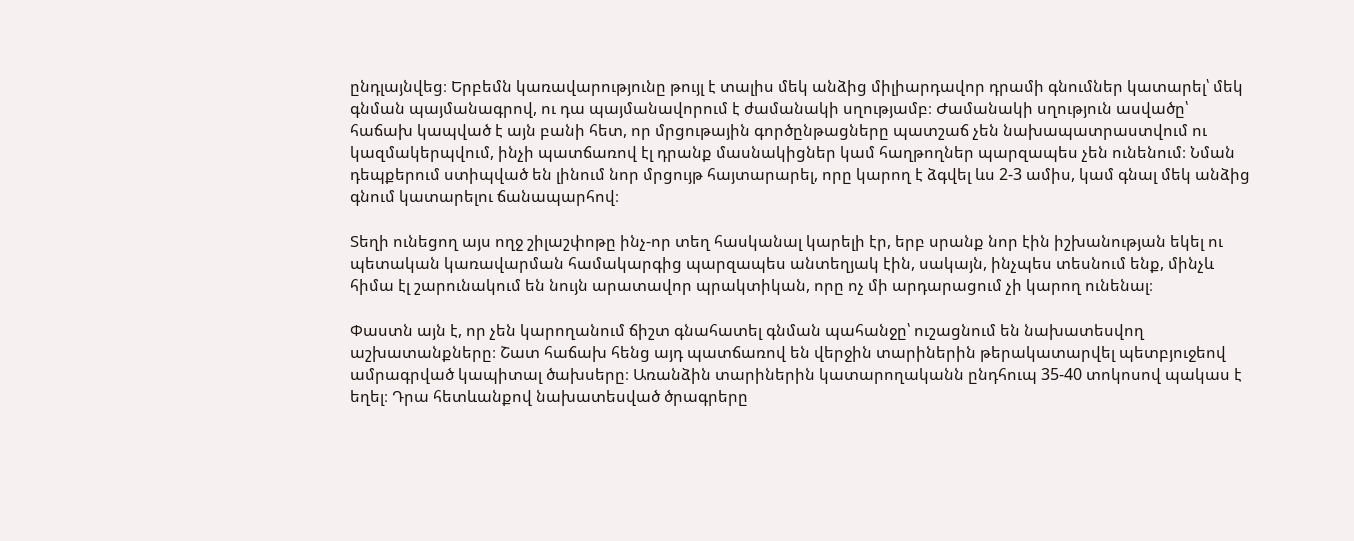ընդլայնվեց։ Երբեմն կառավարությունը թույլ է տալիս մեկ անձից միլիարդավոր դրամի գնումներ կատարել՝ մեկ գնման պայմանագրով, ու դա պայմանավորում է ժամանակի սղությամբ։ Ժամանակի սղություն ասվածը՝ հաճախ կապված է այն բանի հետ, որ մրցութային գործընթացները պատշաճ չեն նախապատրաստվում ու կազմակերպվում, ինչի պատճառով էլ դրանք մասնակիցներ կամ հաղթողներ պարզապես չեն ունենում։ Նման դեպքերում ստիպված են լինում նոր մրցույթ հայտարարել, որը կարող է ձգվել ևս 2-3 ամիս, կամ գնալ մեկ անձից գնում կատարելու ճանապարհով։

Տեղի ունեցող այս ողջ շիլաշփոթը ինչ-որ տեղ հասկանալ կարելի էր, երբ սրանք նոր էին իշխանության եկել ու պետական կառավարման համակարգից պարզապես անտեղյակ էին, սակայն, ինչպես տեսնում ենք, մինչև հիմա էլ շարունակում են նույն արատավոր պրակտիկան, որը ոչ մի արդարացում չի կարող ունենալ։

Փաստն այն է, որ չեն կարողանում ճիշտ գնահատել գնման պահանջը՝ ուշացնում են նախատեսվող աշխատանքները։ Շատ հաճախ հենց այդ պատճառով են վերջին տարիներին թերակատարվել պետբյուջեով ամրագրված կապիտալ ծախսերը։ Առանձին տարիներին կատարողականն ընդհուպ 35-40 տոկոսով պակաս է եղել։ Դրա հետևանքով նախատեսված ծրագրերը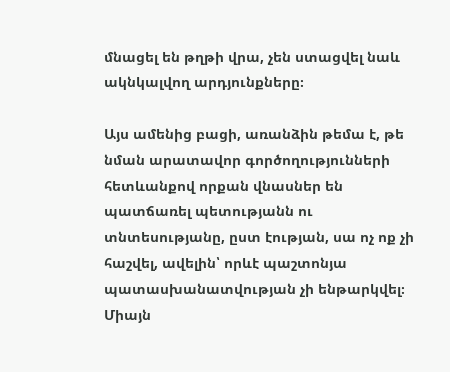մնացել են թղթի վրա, չեն ստացվել նաև ակնկալվող արդյունքները։

Այս ամենից բացի, առանձին թեմա է, թե նման արատավոր գործողությունների հետևանքով որքան վնասներ են պատճառել պետությանն ու տնտեսությանը, ըստ էության, սա ոչ ոք չի հաշվել, ավելին՝ որևէ պաշտոնյա պատասխանատվության չի ենթարկվել։ Միայն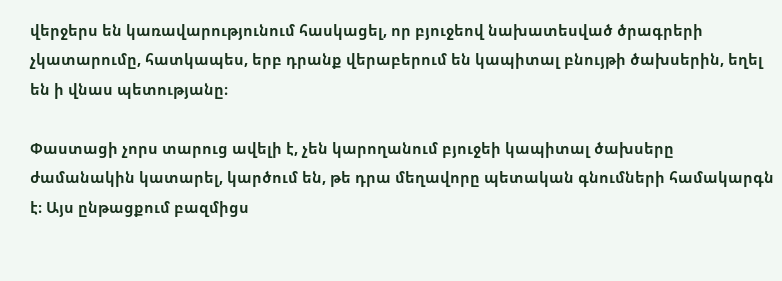վերջերս են կառավարությունում հասկացել, որ բյուջեով նախատեսված ծրագրերի չկատարումը, հատկապես, երբ դրանք վերաբերում են կապիտալ բնույթի ծախսերին, եղել են ի վնաս պետությանը։

Փաստացի չորս տարուց ավելի է, չեն կարողանում բյուջեի կապիտալ ծախսերը ժամանակին կատարել, կարծում են, թե դրա մեղավորը պետական գնումների համակարգն է։ Այս ընթացքում բազմիցս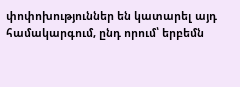փոփոխություններ են կատարել այդ համակարգում, ընդ որում՝ երբեմն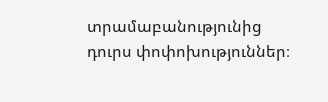տրամաբանությունից դուրս փոփոխություններ։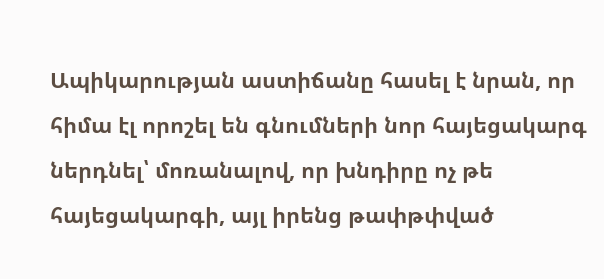Ապիկարության աստիճանը հասել է նրան, որ հիմա էլ որոշել են գնումների նոր հայեցակարգ ներդնել՝ մոռանալով, որ խնդիրը ոչ թե հայեցակարգի, այլ իրենց թափթփված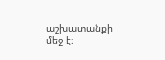աշխատանքի մեջ է։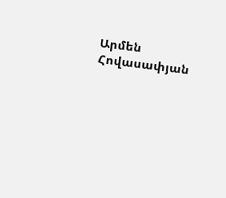Արմեն Հովասափյան